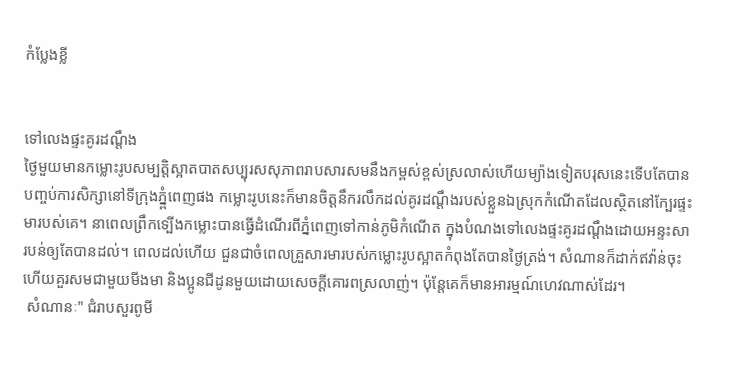កំប្លែងខ្លី


ទៅលេងផ្ទះគូរដណ្តឹង
ថ្ងៃមួយមានកម្លោះរូបសម្បត្តិស្អាតបាតសប្បុរសសុភាពរាបសារសមនឹងកម្ពស់ខ្ពស់ស្រលាស់ហើយម្យ៉ាងទៀតបរុសនេះទើបតែបានបញ្ចប់ការសិក្សានៅទីក្រុងភ្នំ្ពពេញផង កម្លោះរូបនេះក៏មានចិត្តនឹករលឹកដល់គូរដណ្តឹងរបស់ខ្លួនឯស្រុកកំណើតដែលស្ថិតនៅក្បែរផ្ទះមារបស់គេ។ នាពេលព្រឹកទ្បើងកម្លោះបានធ្វើដំណើរពីភ្នំពេញទៅកាន់ភូមិកំណើត ក្នុងបំណងទៅលេងផ្ទះគូរដណឹ្តងដោយអន្ទះសារបន់ឲ្យតែបានដល់។ ពេលដល់ហើយ ជួនជាចំពេលគ្រួសារមារបស់កម្លោះរូបស្អាតកំពុងតែបានថ្ងៃត្រង់។ សំណានក៏ដាក់ឥវ៉ាន់ចុះហើយគួរសមជាមួយមីងមា និងប្អូនជីដូនមួយដោយសេចក្តីគោរពស្រលាញ់។ ប៉ុន្តែគេក៏មានអារម្មណ៍ហេវណាស់ដែរ។
 សំណានៈ" ជំរាបសួរពូមី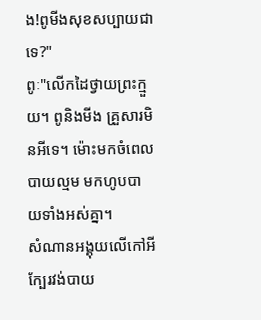ង!ពូមីងសុខសប្បាយជាទេ?"
ពូៈ"លើកដៃថ្វាយព្រះក្មួយ។ ពូនិងមីង គ្រួសារមិនអីទេ។ ម៉ោះមកចំពេលបាយល្មម មកហូបបាយទាំងអស់គ្នា។
សំណានអង្គុយលើកៅអីក្បែរវង់បាយ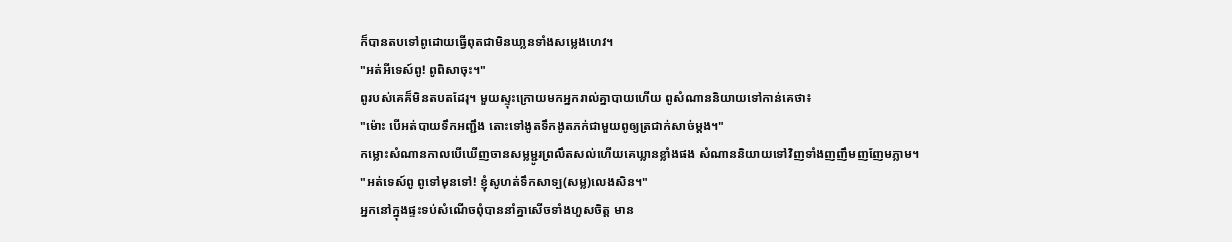ក៏បានតបទៅពូដោយធ្វើពុតជាមិនឃា្លនទាំងសម្លេងហេវ។
"អត់អីទេស៍ពូ! ពូពិសាចុះ។"
ពូរបស់គេគ៏មិនតបតដែរុ។ មួយស្ទុះក្រោយមកអ្នករាល់គ្នាបាយហើយ ពូសំណាននិយាយទៅកាន់គេថា៖
"ម៉ោះ បើអត់បាយទឹកអញ្ជឹង តោះទៅងូតទឹកងូតភក់ជាមួយពូឲ្យត្រជាក់សាច់ម្តង។"
កម្លោះសំណានកាលបើឃើញចានសម្លម្ជូរព្រលឹតសល់ហើយគេឃ្លានខ្លាំងផង សំណាននិយាយទៅវិញទាំងញញឹមញញែមភ្លាម។
"អត់ទេស៍ពូ ពូទៅមុនទៅ! ខ្ញុំសូហត់ទឹកសាទ្ប(សម្ល)លេងសិន។"
អ្នកនៅក្នុងផ្ទះទប់សំណើចពុំបាននាំគ្នាសើចទាំងហួសចិត្ត មាន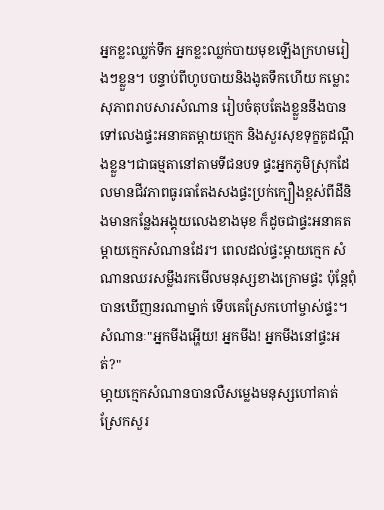អ្នកខ្លះឈ្លក់ទឹក អ្នកខ្លះឈ្លក់បាយមុខឡើងក្រហមរៀងៗខ្លួន។ បន្ទាប់ពីហូបបាយនិងងូតទឹកហើយ កម្លោះសុភាពរាបសារសំណាន រៀបចំតុបតែងខ្លួននឹងបានទៅលេងផ្ទះអនាគតម្តាយក្មេក និងសួរសុខទុក្ខគូដណ្តឹងខ្លួន។ជាធម្មតានៅតាមទីជនបទ ផ្ទះអ្នកភូមិស្រុកដែលមានជីវភាពធូរធាតែងសងផ្ទះប្រក់ក្បឿងខ្ពស់ពីដីនិងមានកន្លែងអង្គុយលេងខាងមុខ ក៏ដូចជាផ្ទះអនាគតម្តាយក្មេកសំណានដែរ។ ពេលដល់ផ្ទះម្តាយក្មេក សំណានឈរសម្លឹងរកមើលមនុស្សខាងក្រោមផ្ទះ ប៉ុន្តែពុំបានឃើញនរណាម្នាក់ ទើបគេស្រែកហៅម្ចាស់ផ្ទះ។
សំណានៈ"អ្នកមីងអ្ហើយ! អ្នកមីង! អ្នកមីងនៅផ្ទះអត់?"
មា្តយក្មេកសំណានបានលឺសម្លេងមនុស្សហៅគាត់ស្រែកសួរ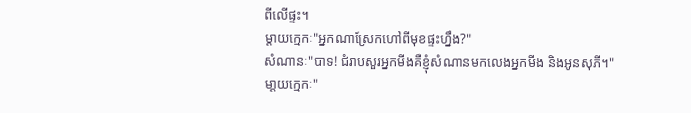ពីលើផ្ទះ។
ម្តាយក្មេកៈ"អ្នកណាស្រែកហៅពីមុខផ្ទះហ្នឹង?"
សំណានៈ"បាទ! ជំរាបសួរអ្នកមីងគឺខ្ញុំសំណានមកលេងអ្នកមីង និងអូនសុភី។"
មា្តយក្មេកៈ"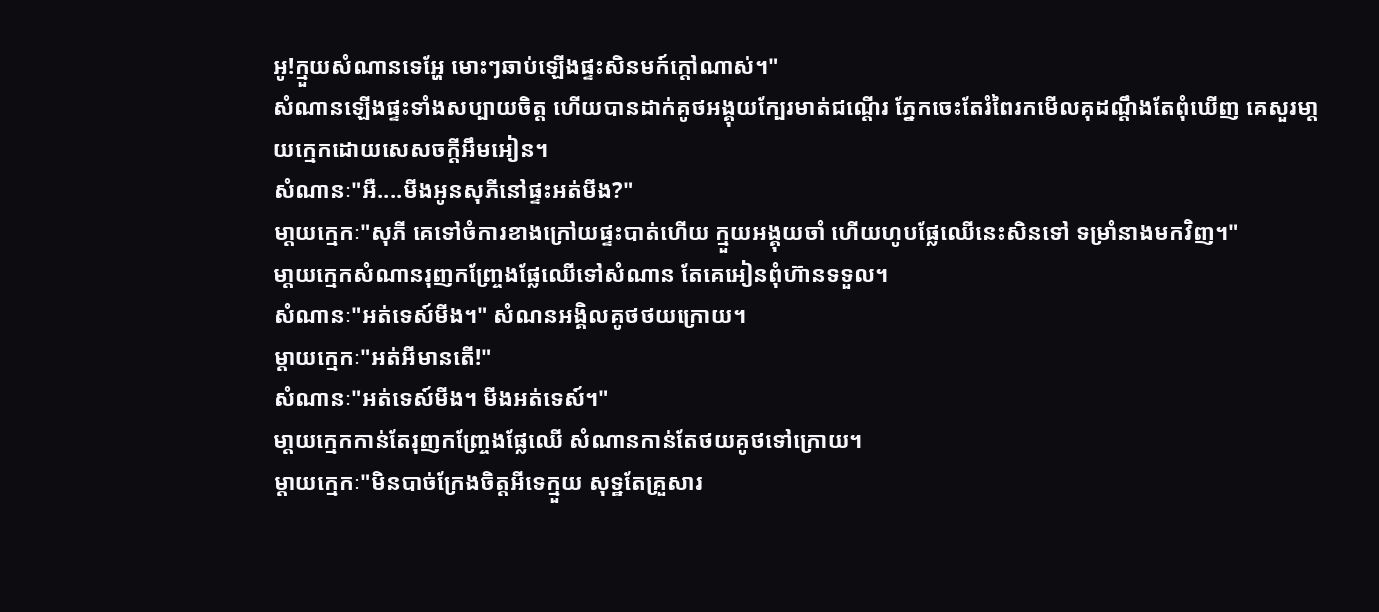អូ!ក្មួយសំណានទេអ្ហែ មោះៗឆាប់ឡើងផ្ទះសិនមក៍ក្តៅណាស់។"
សំណានឡើងផ្ទះទាំងសប្បាយចិត្ត ហើយបានដាក់គូថអង្គុយក្បែរមាត់ជណ្តើរ ភ្នែកចេះតែរំពៃរកមើលគុដណ្តឹងតែពុំឃើញ គេសួរមា្តយក្មេកដោយសេសចក្តីអឹមអៀន។
សំណានៈ"អឺ....មីងអូនសុភីនៅផ្ទះអត់មីង?"
មា្តយក្មេកៈ"សុភី គេទៅចំការខាងក្រៅយផ្ទះបាត់ហើយ ក្មួយអង្គុយចាំ ហើយហូបផ្លែឈើនេះសិនទៅ ទម្រាំនាងមកវិញ។"
មា្តយក្មេកសំណានរុញកញ្ច្រែងផ្លែឈើទៅសំណាន តែគេអៀនពុំហ៊ានទទួល។
សំណានៈ"អត់ទេស៍មីង។" សំណនអង្គិលគូថថយក្រោយ។
ម្តាយក្មេកៈ"អត់អីមានតើ!"
សំណានៈ"អត់ទេស៍មីង។ មីងអត់ទេស៍។"
មា្តយក្មេកកាន់តែរុញកញ្ច្រែងផ្លែឈើ សំណានកាន់តែថយគូថទៅក្រោយ។
ម្តាយក្មេកៈ"មិនបាច់ក្រែងចិត្តអីទេក្មួយ សុទ្ឋតែគ្រួសារ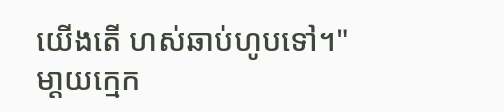យើងតើ ហស់ឆាប់ហូបទៅ។"
មា្តយក្មេក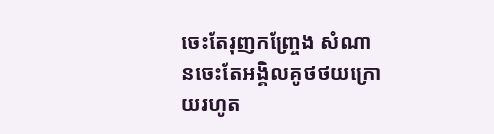ចេះតែរុញកញ្ច្រែង សំណានចេះតែអង្គិលគូថថយក្រោយរហូត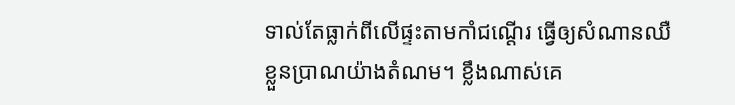ទាល់តែធ្លាក់ពីលើផ្ទះតាមកាំជណ្តើរ ធ្វើឲ្យសំណានឈឺខ្លួនប្រាណយ៉ាងតំណម។ ខ្លឹងណាស់គេ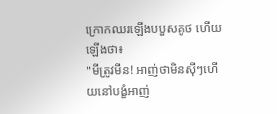ក្រោកឈរឡើងបបួសគូថ ហើយឡើងថា៖
"មីត្រូវមីន! អាញ់ថាមិនស៊ីៗហើយនៅបង្ខំអាញ់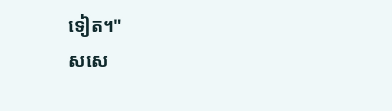ទៀត។"
សសេ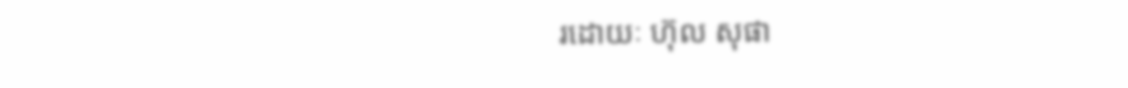រដោយៈ ហ៊ុល សុផា